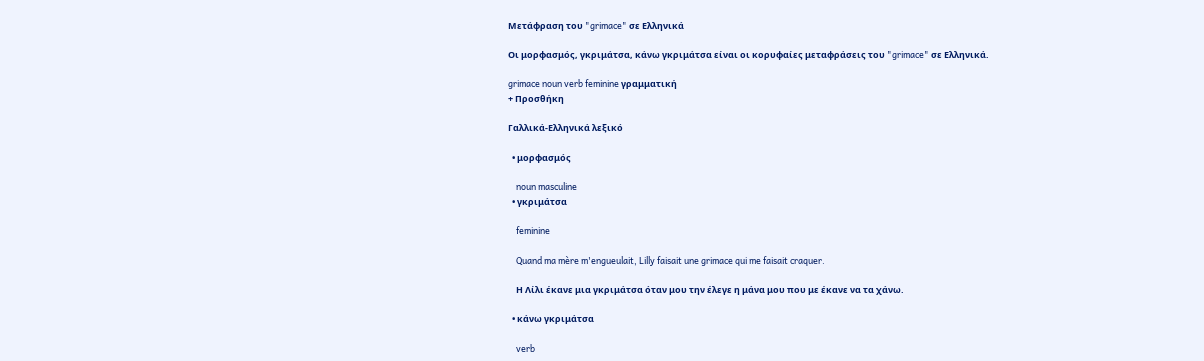Μετάφραση του "grimace" σε Ελληνικά

Οι μορφασμός, γκριμάτσα, κάνω γκριμάτσα είναι οι κορυφαίες μεταφράσεις του "grimace" σε Ελληνικά.

grimace noun verb feminine γραμματική
+ Προσθήκη

Γαλλικά-Ελληνικά λεξικό

  • μορφασμός

    noun masculine
  • γκριμάτσα

    feminine

    Quand ma mère m'engueulait, Lilly faisait une grimace qui me faisait craquer.

    Η Λίλι έκανε μια γκριμάτσα όταν μου την έλεγε η μάνα μου που με έκανε να τα χάνω.

  • κάνω γκριμάτσα

    verb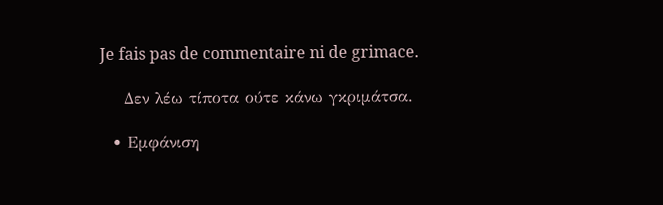Je fais pas de commentaire ni de grimace.

    Δεν λέω τίποτα ούτε κάνω γκριμάτσα.

  • Εμφάνιση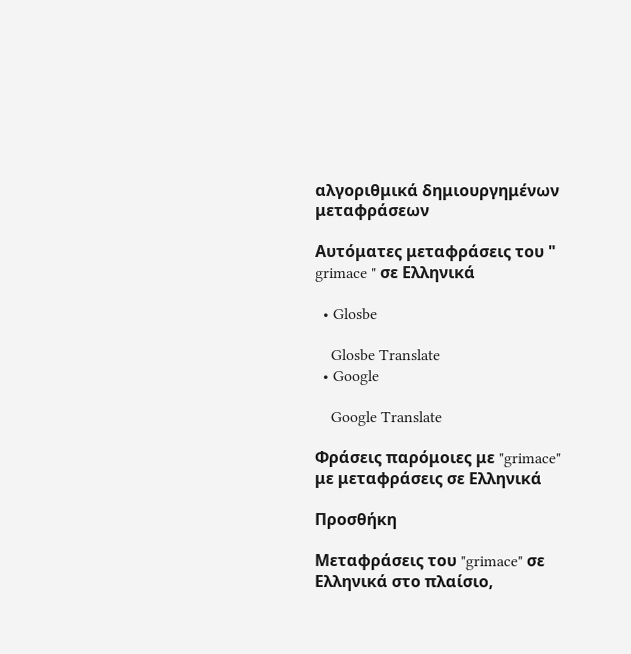αλγοριθμικά δημιουργημένων μεταφράσεων

Αυτόματες μεταφράσεις του " grimace " σε Ελληνικά

  • Glosbe

    Glosbe Translate
  • Google

    Google Translate

Φράσεις παρόμοιες με "grimace" με μεταφράσεις σε Ελληνικά

Προσθήκη

Μεταφράσεις του "grimace" σε Ελληνικά στο πλαίσιο,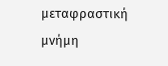μεταφραστική μνήμη